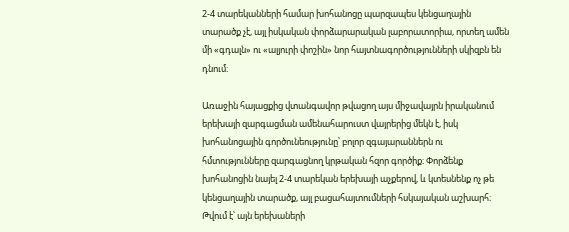2-4 տարեկանների համար խոհանոցը պարզապես կենցաղային տարածք չէ, այլ իսկական փորձարարական լաբորատորիա, որտեղ ամեն մի «գդալն» ու «ալյուրի փոշին» նոր հայտնագործությունների սկիզբն են դնում։

Առաջին հայացքից վտանգավոր թվացող այս միջավայրն իրականում երեխայի զարգացման ամենահարուստ վայրերից մեկն է, իսկ խոհանոցային գործունեությունը՝ բոլոր զգայարաններն ու հմտությունները զարգացնող կրթական հզոր գործիք։ Փորձենք խոհանոցին նայել 2-4 տարեկան երեխայի աչքերով, և կտեսնենք ոչ թե կենցաղային տարածք, այլ բացահայտումների հսկայական աշխարհ։ Թվում է՝ այն երեխաների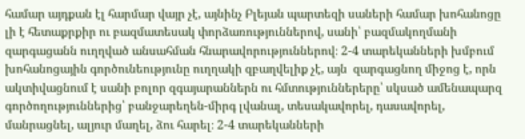համար այդքան էլ հարմար վայր չէ, այնինչ Բլեյան պարտեզի սաների համար խոհանոցը լի է հետաքրքիր ու բազմատեսակ փորձառություններով, սանի՝ բազմակողմանի զարգացանն ուղղված անսահման հնարավորություններով։ 2-4 տարեկանների խմբում խոհանոցային գործունեությունը ուղղակի զբաղվելիք չէ, այն  զարգացնող միջոց է, որն ակտիվացնում է սանի բոլոր զգայարաններն ու հմտություններերը՝ սկսած ամենապարզ գործողություններից՝ բանջարեղեն-միրգ լվանալ, տեսակավորել, դասավորել, մանրացնել, ալյուր մաղել, ձու հարել։ 2-4 տարեկանների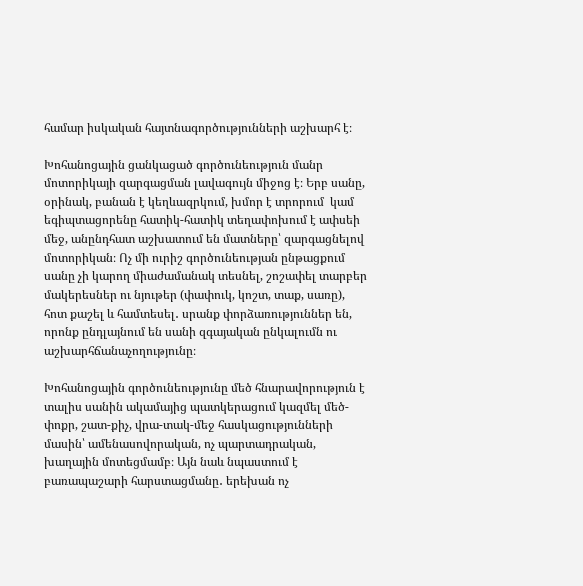համար իսկական հայտնագործությունների աշխարհ է։

Խոհանոցային ցանկացած գործունեություն մանր մոտորիկայի զարգացման լավագույն միջոց է։ Երբ սանը, օրինակ, բանան է կեղևազրկում, խմոր է տրորում  կամ եգիպտացորենը հատիկ-հատիկ տեղափոխում է ափսեի մեջ, անընդհատ աշխատում են մատները՝ զարգացնելով մոտորիկան։ Ոչ մի ուրիշ գործունեության ընթացքում սանը չի կարող միաժամանակ տեսնել, շոշափել տարբեր մակերեսներ ու նյութեր (փափուկ, կոշտ, տաք, սառը), հոտ քաշել և համտեսել․ սրանք փորձառություններ են, որոնք ընդլայնում են սանի զգայական ընկալումն ու աշխարհճանաչողությունը։

Խոհանոցային գործունեությունը մեծ հնարավորություն է տալիս սանին ակամայից պատկերացում կազմել մեծ-փոքր, շատ-քիչ, վրա-տակ-մեջ հասկացությունների մասին՝ ամենասովորական, ոչ պարտադրական, խաղային մոտեցմամբ։ Այն նաև նպաստում է բառապաշարի հարստացմանը․ երեխան ոչ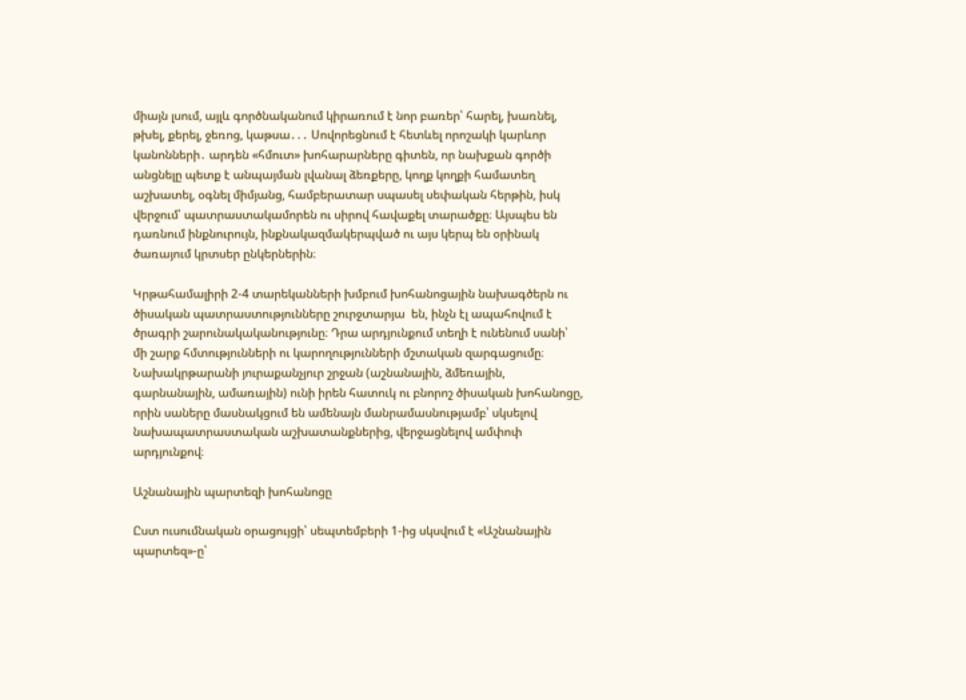միայն լսում, այլև գործնականում կիրառում է նոր բառեր՝ հարել, խառնել, թխել, քերել, ջեռոց, կաթսա․․․ Սովորեցնում է հետևել որոշակի կարևոր կանոնների․ արդեն «հմուտ» խոհարարները գիտեն, որ նախքան գործի անցնելը պետք է անպայման լվանալ ձեռքերը, կողք կողքի համատեղ աշխատել, օգնել միմյանց, համբերատար սպասել սեփական հերթին, իսկ վերջում՝ պատրաստակամորեն ու սիրով հավաքել տարածքը։ Այսպես են դառնում ինքնուրույն, ինքնակազմակերպված ու այս կերպ են օրինակ ծառայում կրտսեր ընկերներին։

Կրթահամալիրի 2-4 տարեկանների խմբում խոհանոցային նախագծերն ու ծիսական պատրաստությունները շուրջտարյա  են, ինչն էլ ապահովում է ծրագրի շարունակականությունը։ Դրա արդյունքում տեղի է ունենում սանի՝ մի շարք հմտությունների ու կարողությունների մշտական զարգացումը։ Նախակրթարանի յուրաքանչյուր շրջան (աշնանային, ձմեռային, գարնանային, ամառային) ունի իրեն հատուկ ու բնորոշ ծիսական խոհանոցը, որին սաները մասնակցում են ամենայն մանրամասնությամբ՝ սկսելով նախապատրաստական աշխատանքներից, վերջացնելով ամփոփ արդյունքով։

Աշնանային պարտեզի խոհանոցը

Ըստ ուսումնական օրացույցի՝ սեպտեմբերի 1-ից սկսվում է «Աշնանային պարտեզ»-ը՝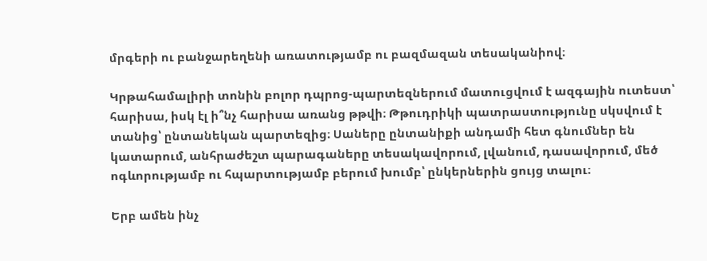մրգերի ու բանջարեղենի առատությամբ ու բազմազան տեսականիով։

Կրթահամալիրի տոնին բոլոր դպրոց-պարտեզներում մատուցվում է ազգային ուտեստ՝ հարիսա, իսկ էլ ի՞նչ հարիսա առանց թթվի։ Թթուդրիկի պատրաստությունը սկսվում է տանից՝ ընտանեկան պարտեզից։ Սաները ընտանիքի անդամի հետ գնումներ են կատարում, անհրաժեշտ պարագաները տեսակավորում, լվանում, դասավորում, մեծ ոգևորությամբ ու հպարտությամբ բերում խումբ՝ ընկերներին ցույց տալու։

Երբ ամեն ինչ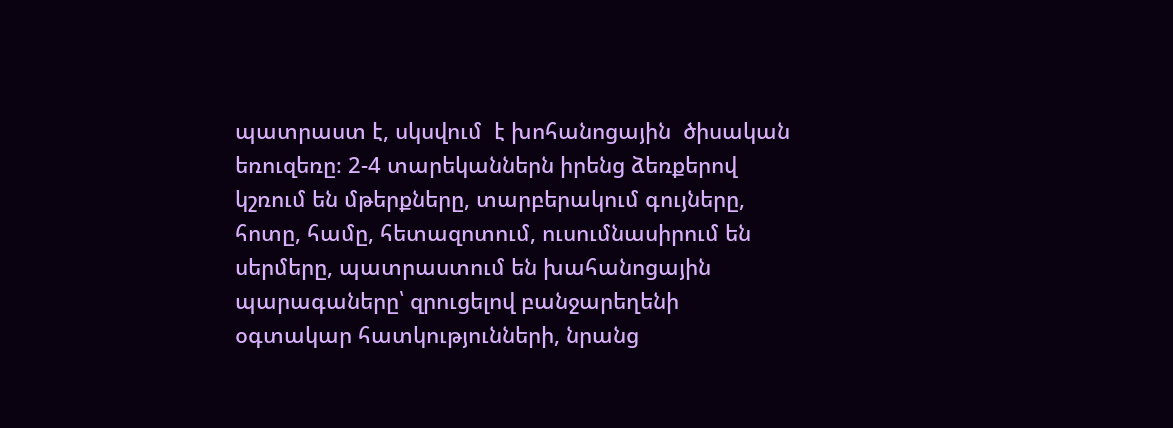պատրաստ է, սկսվում  է խոհանոցային  ծիսական եռուզեռը։ 2-4 տարեկաններն իրենց ձեռքերով կշռում են մթերքները, տարբերակում գույները, հոտը, համը, հետազոտում, ուսումնասիրում են սերմերը, պատրաստում են խահանոցային պարագաները՝ զրուցելով բանջարեղենի օգտակար հատկությունների, նրանց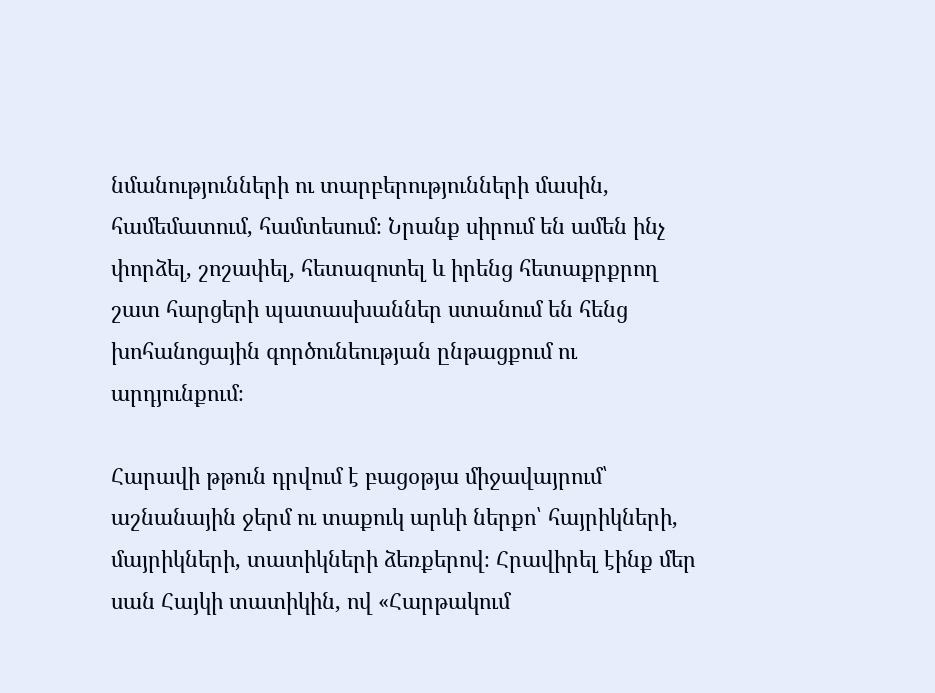նմանությունների ու տարբերությունների մասին, համեմատում, համտեսում։ Նրանք սիրում են ամեն ինչ փորձել, շոշափել, հետազոտել և իրենց հետաքրքրող շատ հարցերի պատասխաններ ստանում են հենց խոհանոցային գործունեության ընթացքում ու արդյունքում։

Հարավի թթուն դրվում է բացօթյա միջավայրում՝ աշնանային ջերմ ու տաքուկ արևի ներքո՝ հայրիկների, մայրիկների, տատիկների ձեռքերով։ Հրավիրել էինք մեր սան Հայկի տատիկին, ով «Հարթակում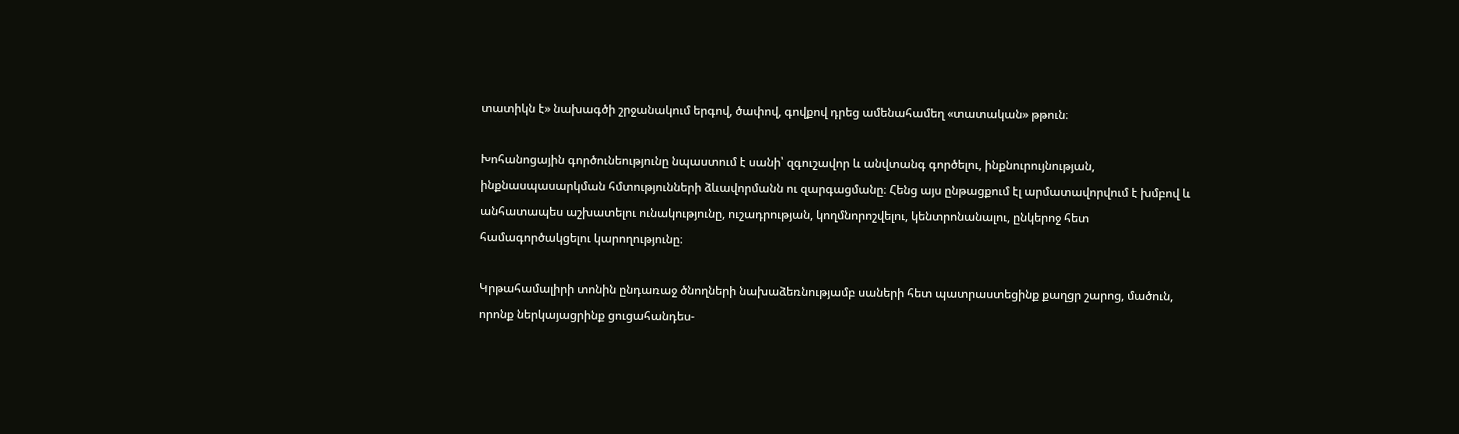տատիկն է» նախագծի շրջանակում երգով, ծափով, գովքով դրեց ամենահամեղ «տատական» թթուն։

Խոհանոցային գործունեությունը նպաստում է սանի՝ զգուշավոր և անվտանգ գործելու, ինքնուրույնության, ինքնասպասարկման հմտությունների ձևավորմանն ու զարգացմանը։ Հենց այս ընթացքում էլ արմատավորվում է խմբով և անհատապես աշխատելու ունակությունը, ուշադրության, կողմնորոշվելու, կենտրոնանալու, ընկերոջ հետ համագործակցելու կարողությունը։

Կրթահամալիրի տոնին ընդառաջ ծնողների նախաձեռնությամբ սաների հետ պատրաստեցինք քաղցր շարոց, մածուն, որոնք ներկայացրինք ցուցահանդես-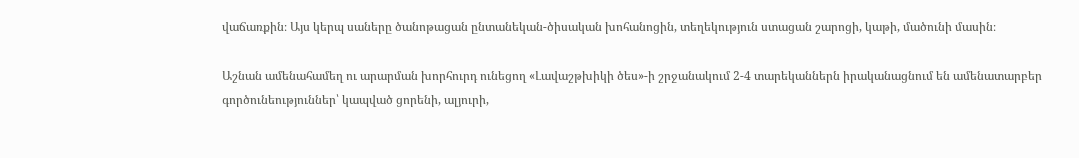վաճառքին։ Այս կերպ սաները ծանոթացան ընտանեկան-ծիսական խոհանոցին, տեղեկություն ստացան շարոցի, կաթի, մածունի մասին։

Աշնան ամենահամեղ ու արարման խորհուրդ ունեցող «Լավաշթխիկի ծես»-ի շրջանակում 2-4 տարեկաններն իրականացնում են ամենատարբեր գործունեություններ՝ կապված ցորենի, ալյուրի,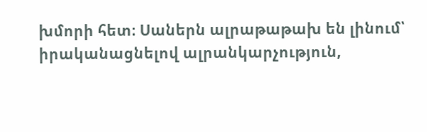խմորի հետ։ Սաներն ալրաթաթախ են լինում՝ իրականացնելով ալրանկարչություն,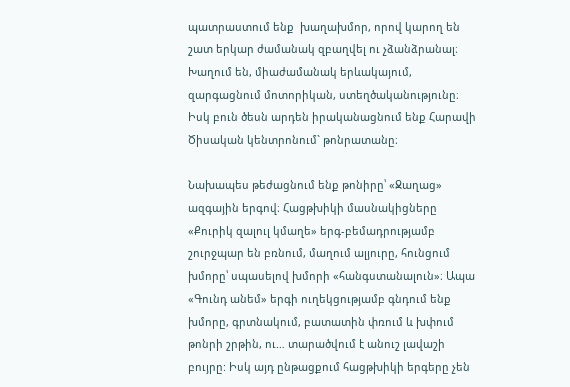պատրաստում ենք  խաղախմոր, որով կարող են շատ երկար ժամանակ զբաղվել ու չձանձրանալ։ Խաղում են, միաժամանակ երևակայում, զարգացնում մոտորիկան, ստեղծականությունը։ Իսկ բուն ծեսն արդեն իրականացնում ենք Հարավի Ծիսական կենտրոնում` թոնրատանը։

Նախապես թեժացնում ենք թոնիրը՝ «Ջաղաց» ազգային երգով։ Հացթխիկի մասնակիցները «Քուրիկ զալուլ կմաղե» երգ-բեմադրությամբ շուրջպար են բռնում, մաղում ալյուրը, հունցում խմորը՝ սպասելով խմորի «հանգստանալուն»։ Ապա «Գունդ անեմ» երգի ուղեկցությամբ գնդում ենք խմորը, գրտնակում, բատատին փռում և խփում թոնրի շրթին, ու… տարածվում է անուշ լավաշի բույրը: Իսկ այդ ընթացքում հացթխիկի երգերը չեն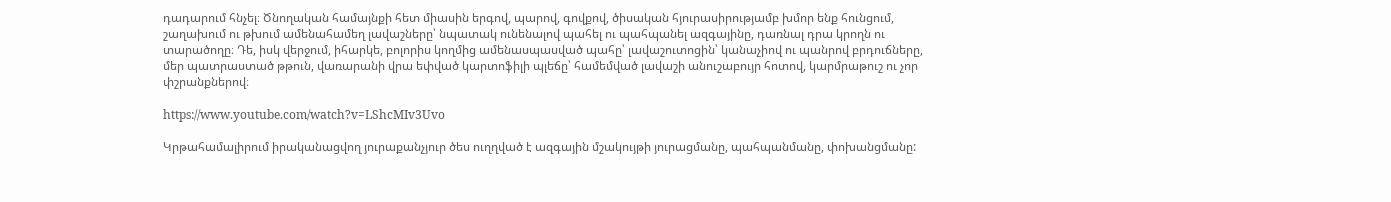դադարում հնչել։ Ծնողական համայնքի հետ միասին երգով, պարով, գովքով, ծիսական հյուրասիրությամբ խմոր ենք հունցում, շաղախում ու թխում ամենահամեղ լավաշները՝ նպատակ ունենալով պահել ու պահպանել ազգայինը, դառնալ դրա կրողն ու տարածողը։ Դե, իսկ վերջում, իհարկե, բոլորիս կողմից ամենասպասված պահը՝ լավաշուտոցին՝ կանաչիով ու պանրով բրդուճները, մեր պատրաստած թթուն, վառարանի վրա եփված կարտոֆիլի պլեճը՝ համեմված լավաշի անուշաբույր հոտով, կարմրաթուշ ու չոր փշրանքներով։

https://www.youtube.com/watch?v=LShcMIv3Uvo

Կրթահամալիրում իրականացվող յուրաքանչյուր ծես ուղղված է ազգային մշակույթի յուրացմանը, պահպանմանը, փոխանցմանը: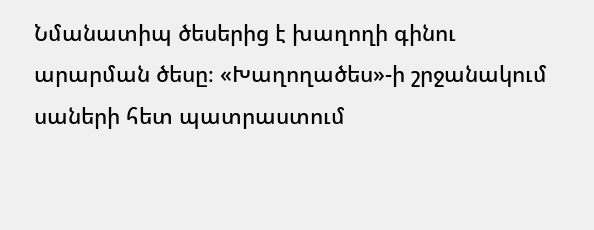Նմանատիպ ծեսերից է խաղողի գինու արարման ծեսը։ «Խաղողածես»-ի շրջանակում սաների հետ պատրաստում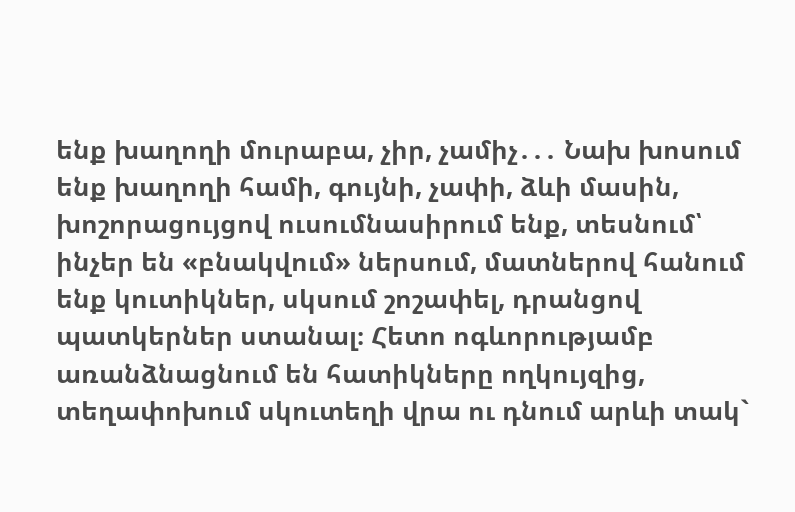ենք խաղողի մուրաբա, չիր, չամիչ․․․ Նախ խոսում ենք խաղողի համի, գույնի, չափի, ձևի մասին, խոշորացույցով ուսումնասիրում ենք, տեսնում՝ ինչեր են «բնակվում» ներսում, մատներով հանում ենք կուտիկներ, սկսում շոշափել, դրանցով պատկերներ ստանալ։ Հետո ոգևորությամբ առանձնացնում են հատիկները ողկույզից, տեղափոխում սկուտեղի վրա ու դնում արևի տակ`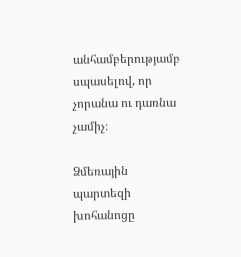անհամբերությամբ սպասելով, որ չորանա ու դառնա չամիչ։

Ձմեռային պարտեզի խոհանոցը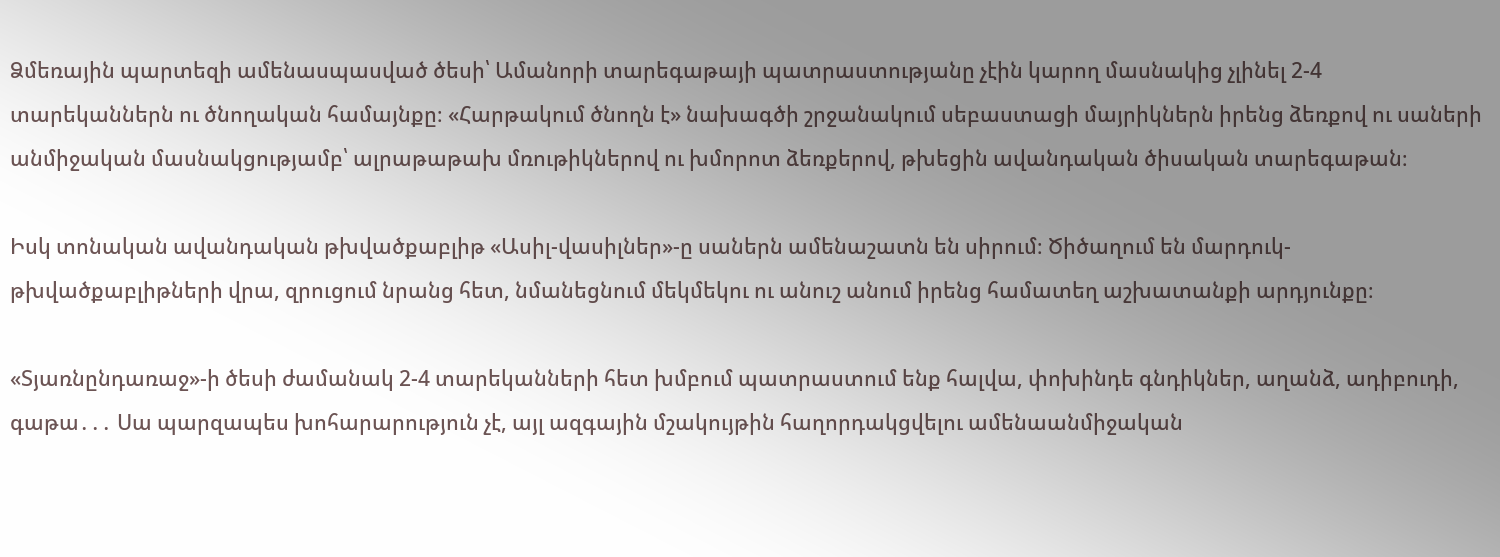Ձմեռային պարտեզի ամենասպասված ծեսի՝ Ամանորի տարեգաթայի պատրաստությանը չէին կարող մասնակից չլինել 2-4 տարեկաններն ու ծնողական համայնքը։ «Հարթակում ծնողն է» նախագծի շրջանակում սեբաստացի մայրիկներն իրենց ձեռքով ու սաների անմիջական մասնակցությամբ՝ ալրաթաթախ մռութիկներով ու խմորոտ ձեռքերով, թխեցին ավանդական ծիսական տարեգաթան։

Իսկ տոնական ավանդական թխվածքաբլիթ «Ասիլ-վասիլներ»-ը սաներն ամենաշատն են սիրում։ Ծիծաղում են մարդուկ-թխվածքաբլիթների վրա, զրուցում նրանց հետ, նմանեցնում մեկմեկու ու անուշ անում իրենց համատեղ աշխատանքի արդյունքը։

«Տյառնընդառաջ»-ի ծեսի ժամանակ 2-4 տարեկանների հետ խմբում պատրաստում ենք հալվա, փոխինդե գնդիկներ, աղանձ, ադիբուդի, գաթա․․․ Սա պարզապես խոհարարություն չէ, այլ ազգային մշակույթին հաղորդակցվելու ամենաանմիջական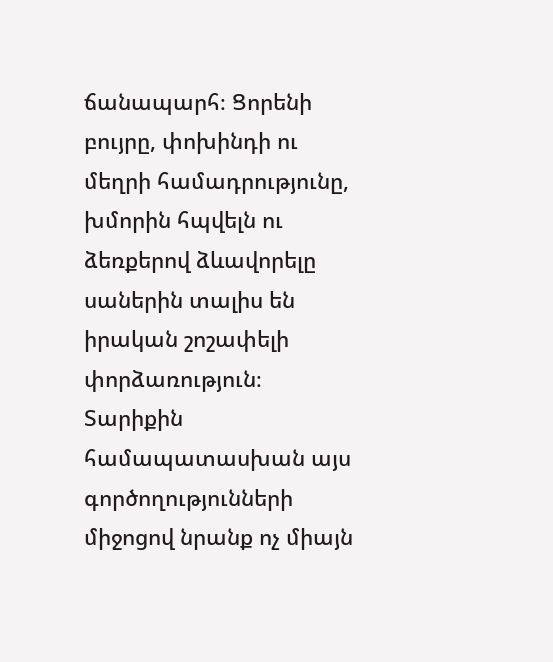ճանապարհ։ Ցորենի բույրը, փոխինդի ու մեղրի համադրությունը, խմորին հպվելն ու ձեռքերով ձևավորելը սաներին տալիս են իրական շոշափելի փորձառություն։ Տարիքին համապատասխան այս գործողությունների միջոցով նրանք ոչ միայն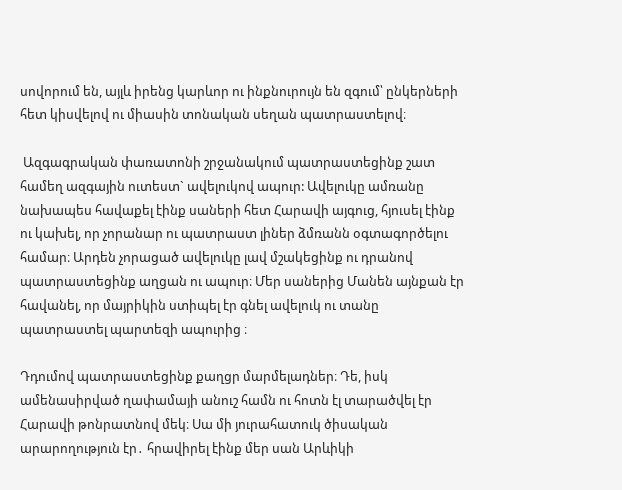սովորում են, այլև իրենց կարևոր ու ինքնուրույն են զգում՝ ընկերների հետ կիսվելով ու միասին տոնական սեղան պատրաստելով։

 Ազգագրական փառատոնի շրջանակում պատրաստեցինք շատ համեղ ազգային ուտեստ` ավելուկով ապուր: Ավելուկը ամռանը նախապես հավաքել էինք սաների հետ Հարավի այգուց, հյուսել էինք ու կախել, որ չորանար ու պատրաստ լիներ ձմռանն օգտագործելու համար։ Արդեն չորացած ավելուկը լավ մշակեցինք ու դրանով պատրաստեցինք աղցան ու ապուր։ Մեր սաներից Մանեն այնքան էր հավանել, որ մայրիկին ստիպել էր գնել ավելուկ ու տանը պատրաստել պարտեզի ապուրից ։

Դդումով պատրաստեցինք քաղցր մարմելադներ։ Դե, իսկ ամենասիրված ղափամայի անուշ համն ու հոտն էլ տարածվել էր Հարավի թոնրատնով մեկ։ Սա մի յուրահատուկ ծիսական արարողություն էր․ հրավիրել էինք մեր սան Արևիկի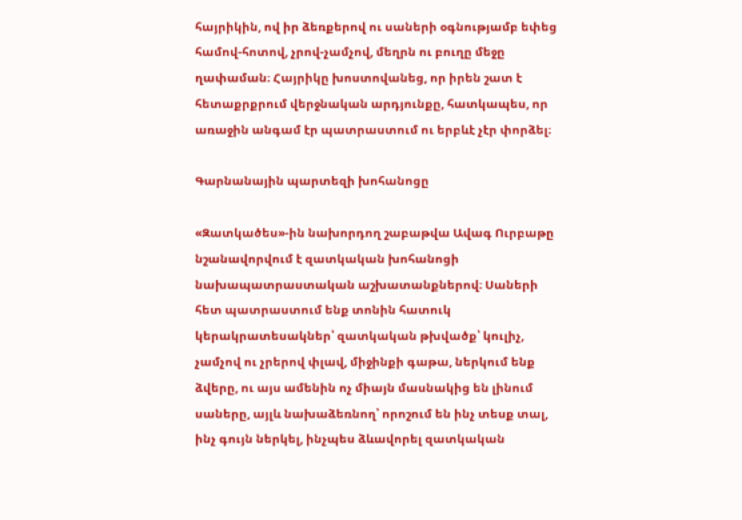հայրիկին, ով իր ձեռքերով ու սաների օգնությամբ եփեց համով-հոտով, չրով-չամչով, մեղրն ու բուղը մեջը ղափաման։ Հայրիկը խոստովանեց, որ իրեն շատ է հետաքրքրում վերջնական արդյունքը, հատկապես, որ առաջին անգամ էր պատրաստում ու երբևէ չէր փորձել։

Գարնանային պարտեզի խոհանոցը

«Զատկածես»-ին նախորդող շաբաթվա Ավագ Ուրբաթը նշանավորվում է զատկական խոհանոցի նախապատրաստական աշխատանքներով։ Սաների հետ պատրաստում ենք տոնին հատուկ կերակրատեսակներ՝ զատկական թխվածք՝ կուլիչ, չամչով ու չրերով փլավ, միջինքի գաթա, ներկում ենք ձվերը, ու այս ամենին ոչ միայն մասնակից են լինում սաները, այլև նախաձեռնող՝ որոշում են ինչ տեսք տալ, ինչ գույն ներկել, ինչպես ձևավորել զատկական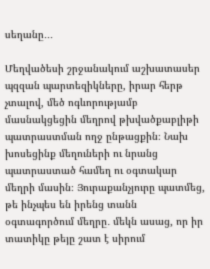սեղանը․․․

Մեղվածեսի շրջանակում աշխատասեր պզզան պարտեզիկները, իրար հերթ չտալով, մեծ ոգևորությամբ մասնակցեցին մեղրով թխվածքաբլիթի պատրաստման ողջ ընթացքին։ Նախ խոսեցինք մեղուների ու նրանց պատրաստած համեղ ու օգտակար մեղրի մասին։ Յուրաքանչյուրը պատմեց, թե ինչպես են իրենց տանն օգտագործում մեղրը․ մեկն ասաց, որ իր տատիկը թեյը շատ է սիրում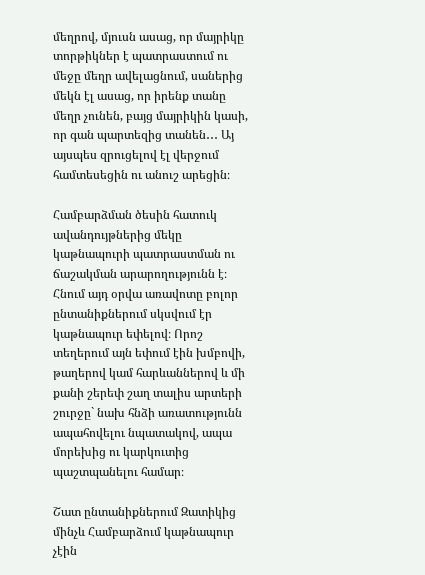մեղրով, մյուսն ասաց, որ մայրիկը տորթիկներ է պատրաստում ու մեջը մեղր ավելացնում, սաներից մեկն էլ ասաց, որ իրենք տանը մեղր չունեն, բայց մայրիկին կասի, որ գան պարտեզից տանեն․․․ Այ այսպես զրուցելով էլ վերջում համտեսեցին ու անուշ արեցին։

Համբարձման ծեսին հատուկ ավանդույթներից մեկը կաթնապուրի պատրաստման ու ճաշակման արարողությունն է։ Հնում այդ օրվա առավոտը բոլոր ընտանիքներում սկսվում էր կաթնապուր եփելով։ Որոշ տեղերում այն եփում էին խմբովի, թաղերով կամ հարևաններով և մի քանի շերեփ շաղ տալիս արտերի շուրջը` նախ հնձի առատությունն ապահովելու նպատակով, ապա մորեխից ու կարկուտից պաշտպանելու համար։

Շատ ընտանիքներում Զատիկից մինչև Համբարձում կաթնապուր չէին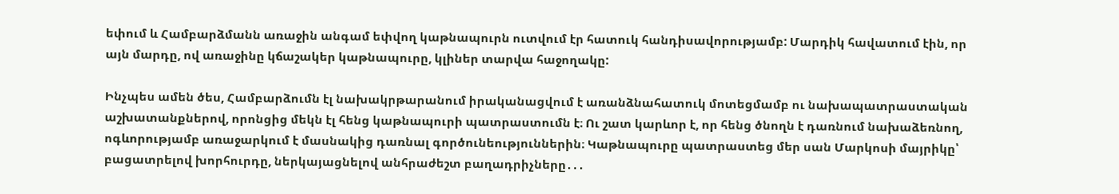եփում և Համբարձմանն առաջին անգամ եփվող կաթնապուրն ուտվում էր հատուկ հանդիսավորությամբ: Մարդիկ հավատում էին, որ այն մարդը, ով առաջինը կճաշակեր կաթնապուրը, կլիներ տարվա հաջողակը:

Ինչպես ամեն ծես, Համբարձումն էլ նախակրթարանում իրականացվում է առանձնահատուկ մոտեցմամբ ու նախապատրաստական աշխատանքներով, որոնցից մեկն էլ հենց կաթնապուրի պատրաստումն է։ Ու շատ կարևոր է, որ հենց ծնողն է դառնում նախաձեռնող, ոգևորությամբ առաջարկում է մասնակից դառնալ գործունեություններին։ Կաթնապուրը պատրաստեց մեր սան Մարկոսի մայրիկը՝ բացատրելով խորհուրդը, ներկայացնելով անհրաժեշտ բաղադրիչները․․․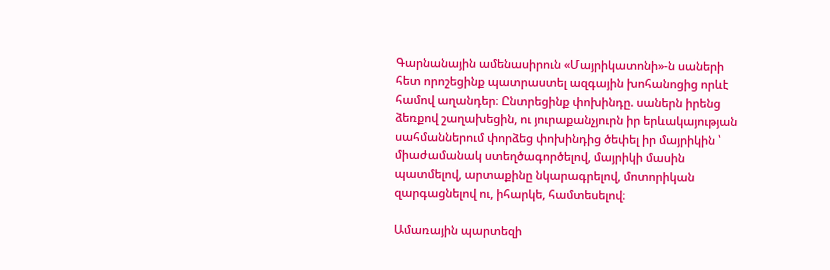Գարնանային ամենասիրուն «Մայրիկատոնի»-ն սաների հետ որոշեցինք պատրաստել ազգային խոհանոցից որևէ համով աղանդեր։ Ընտրեցինք փոխինդը. սաներն իրենց ձեռքով շաղախեցին, ու յուրաքանչյուրն իր երևակայության սահմաններում փորձեց փոխինդից ծեփել իր մայրիկին ՝ միաժամանակ ստեղծագործելով, մայրիկի մասին պատմելով, արտաքինը նկարագրելով, մոտորիկան զարգացնելով ու, իհարկե, համտեսելով։

Ամառային պարտեզի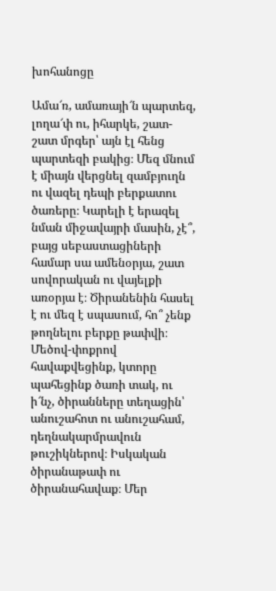խոհանոցը

Ամա՜ռ, ամառայի՜ն պարտեզ, լողա՜փ ու, իհարկե, շատ-շատ մրգեր՝ այն էլ հենց պարտեզի բակից։ Մեզ մնում է միայն վերցնել զամբյուղն ու վազել դեպի բերքատու ծառերը։ Կարելի է երազել նման միջավայրի մասին, չէ՞, բայց սեբաստացիների համար սա ամենօրյա, շատ սովորական ու վայելքի առօրյա է։ Ծիրանենին հասել է ու մեզ է սպասում, հո՞ չենք թողնելու բերքը թափվի։ Մեծով-փոքրով հավաքվեցինք, կտորը պահեցինք ծառի տակ, ու ի՜նչ, ծիրանները տեղացին՝ անուշահոտ ու անուշահամ, դեղնակարմրավուն թուշիկներով։ Իսկական ծիրանաթափ ու ծիրանահավաք։ Մեր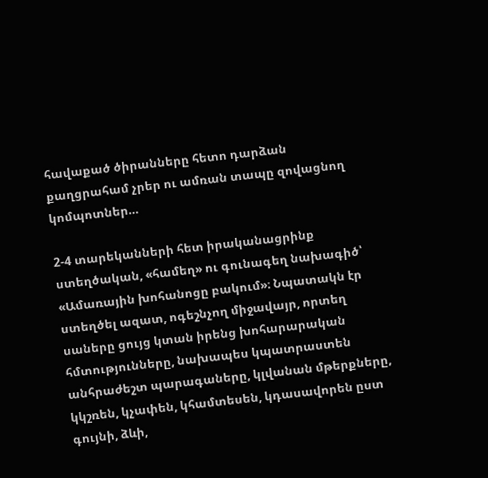հավաքած ծիրանները հետո դարձան քաղցրահամ չրեր ու ամռան տապը զովացնող կոմպոտներ…

2-4 տարեկանների հետ իրականացրինք ստեղծական, «համեղ» ու գունագեղ նախագիծ՝ «Ամառային խոհանոցը բակում»։ Նպատակն էր ստեղծել ազատ, ոգեշնչող միջավայր, որտեղ սաները ցույց կտան իրենց խոհարարական հմտությունները, նախապես կպատրաստեն անհրաժեշտ պարագաները, կլվանան մթերքները, կկշռեն, կչափեն, կհամտեսեն, կդասավորեն ըստ գույնի, ձևի,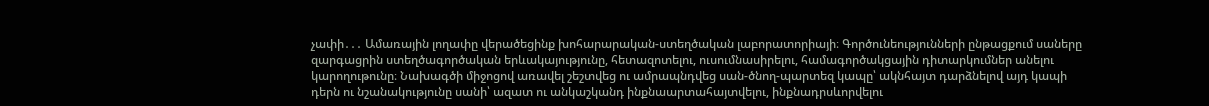չափի․․․ Ամառային լողափը վերածեցինք խոհարարական-ստեղծական լաբորատորիայի։ Գործունեությունների ընթացքում սաները զարգացրին ստեղծագործական երևակայությունը, հետազոտելու, ուսումնասիրելու, համագործակցային դիտարկումներ անելու կարողութունը։ Նախագծի միջոցով առավել շեշտվեց ու ամրապնդվեց սան-ծնող-պարտեզ կապը՝ ակնհայտ դարձնելով այդ կապի դերն ու նշանակությունը սանի՝ ազատ ու անկաշկանդ ինքնաարտահայտվելու, ինքնադրսևորվելու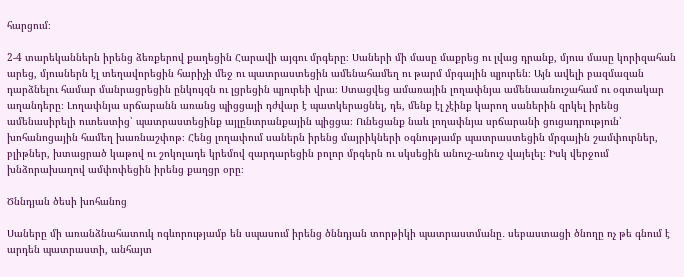հարցում։

2-4 տարեկաններն իրենց ձեռքերով քաղեցին Հարավի այգու մրգերը։ Սաների մի մասը մաքրեց ու լվաց դրանք, մյուս մասը կորիզահան արեց, մյուսներն էլ տեղավորեցին հարիչի մեջ ու պատրաստեցին ամենահամեղ ու թարմ մրգային պյուրեն։ Այն ավելի բազմազան դարձնելու համար մանրացրեցին ընկույզն ու լցրեցին պյուրեի վրա։ Ստացվեց ամառային լողափնյա ամենաանուշահամ ու օգտակար աղանդերը։ Լողափնյա սրճարանն առանց պիցցայի դժվար է պատկերացնել, դե, մենք էլ չէինք կարող սաներին զրկել իրենց ամենասիրելի ուտեստից՝ պատրաստեցինք այլընտրանքային պիցցա։ Ունեցանք նաև լողափնյա սրճարանի ցուցադրություն՝ խոհանոցային համեղ խառնաշփոթ։ Հենց լողափում սաներն իրենց մայրիկների օգնությամբ պատրաստեցին մրգային շամփուրներ, բլիթներ, խտացրած կաթով ու շոկոլադե կրեմով զարդարեցին բոլոր մրգերն ու սկսեցին անուշ-անուշ վայելել։ Իսկ վերջում խնձորախաղով ամփոփեցին իրենց քաղցր օրը։

Ծննդյան ծեսի խոհանոց

Սաները մի առանձնահատուկ ոգևորությամբ են սպասում իրենց ծննդյան տորթիկի պատրաստմանը․ սեբաստացի ծնողը ոչ թե գնում է արդեն պատրաստի, անհայտ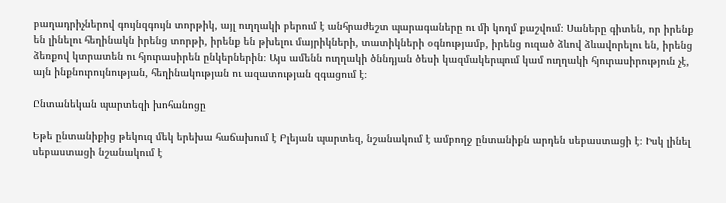բաղադրիչներով գույնզգույն տորթիկ, այլ ուղղակի բերում է անհրաժեշտ պարագաները ու մի կողմ քաշվում։ Սաները գիտեն, որ իրենք են լինելու հեղինակն իրենց տորթի, իրենք են թխելու մայրիկների, տատիկների օգնությամբ, իրենց ուզած ձևով ձևավորելու են, իրենց ձեռքով կտրատեն ու հյուրասիրեն ընկերներին։ Այս ամենն ուղղակի ծննդյան ծեսի կազմակերպում կամ ուղղակի հյուրասիրություն չէ, այն ինքնուրույնության, հեղինակության ու ազատության զգացում է։

Ընտանեկան պարտեզի խոհանոցը

Եթե ընտանիքից թեկուզ մեկ երեխա հաճախում է Բլեյան պարտեզ, նշանակում է ամբողջ ընտանիքն արդեն սեբաստացի է։ Իսկ լինել սեբաստացի նշանակում է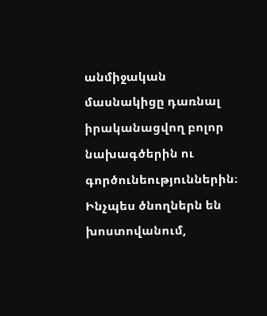անմիջական մասնակիցը դառնալ իրականացվող բոլոր նախագծերին ու գործունեություններին։ Ինչպես ծնողներն են խոստովանում,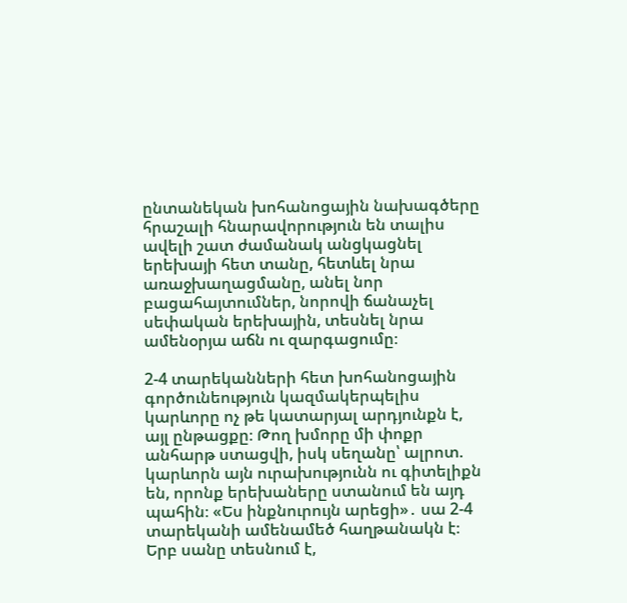ընտանեկան խոհանոցային նախագծերը հրաշալի հնարավորություն են տալիս ավելի շատ ժամանակ անցկացնել երեխայի հետ տանը, հետևել նրա առաջխաղացմանը, անել նոր բացահայտումներ, նորովի ճանաչել սեփական երեխային, տեսնել նրա ամենօրյա աճն ու զարգացումը։

2-4 տարեկանների հետ խոհանոցային գործունեություն կազմակերպելիս կարևորը ոչ թե կատարյալ արդյունքն է, այլ ընթացքը։ Թող խմորը մի փոքր անհարթ ստացվի, իսկ սեղանը՝ ալրոտ. կարևորն այն ուրախությունն ու գիտելիքն են, որոնք երեխաները ստանում են այդ պահին։ «Ես ինքնուրույն արեցի»․ սա 2-4 տարեկանի ամենամեծ հաղթանակն է։ Երբ սանը տեսնում է,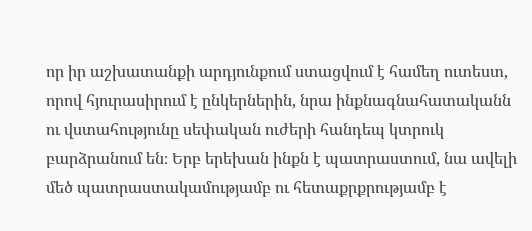որ իր աշխատանքի արդյունքում ստացվում է համեղ ուտեստ, որով հյուրասիրում է ընկերներին, նրա ինքնագնահատականն ու վստահությունը սեփական ուժերի հանդեպ կտրուկ բարձրանում են։ Երբ երեխան ինքն է պատրաստում, նա ավելի մեծ պատրաստակամությամբ ու հետաքրքրությամբ է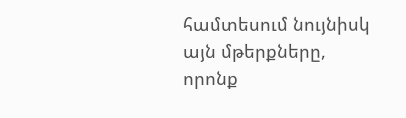համտեսում նույնիսկ այն մթերքները, որոնք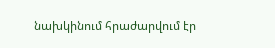նախկինում հրաժարվում էր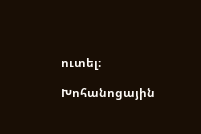ուտել։

Խոհանոցային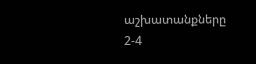աշխատանքները 2-4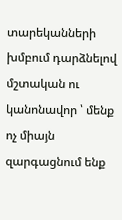տարեկանների խմբում դարձնելով մշտական ու կանոնավոր ՝ մենք ոչ միայն զարգացնում ենք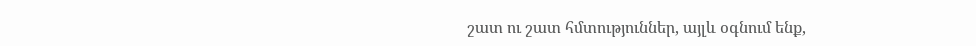շատ ու շատ հմտություններ, այլև օգնում ենք,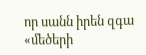որ սանն իրեն զգա «մեծերի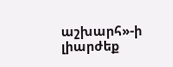աշխարհ»-ի լիարժեք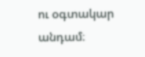ու օգտակար անդամ։